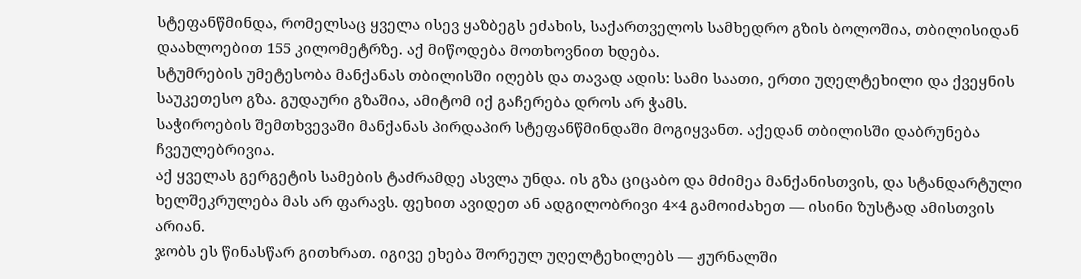სტეფანწმინდა, რომელსაც ყველა ისევ ყაზბეგს ეძახის, საქართველოს სამხედრო გზის ბოლოშია, თბილისიდან დაახლოებით 155 კილომეტრზე. აქ მიწოდება მოთხოვნით ხდება.
სტუმრების უმეტესობა მანქანას თბილისში იღებს და თავად ადის: სამი საათი, ერთი უღელტეხილი და ქვეყნის საუკეთესო გზა. გუდაური გზაშია, ამიტომ იქ გაჩერება დროს არ ჭამს.
საჭიროების შემთხვევაში მანქანას პირდაპირ სტეფანწმინდაში მოგიყვანთ. აქედან თბილისში დაბრუნება ჩვეულებრივია.
აქ ყველას გერგეტის სამების ტაძრამდე ასვლა უნდა. ის გზა ციცაბო და მძიმეა მანქანისთვის, და სტანდარტული ხელშეკრულება მას არ ფარავს. ფეხით ავიდეთ ან ადგილობრივი 4×4 გამოიძახეთ — ისინი ზუსტად ამისთვის არიან.
ჯობს ეს წინასწარ გითხრათ. იგივე ეხება შორეულ უღელტეხილებს — ჟურნალში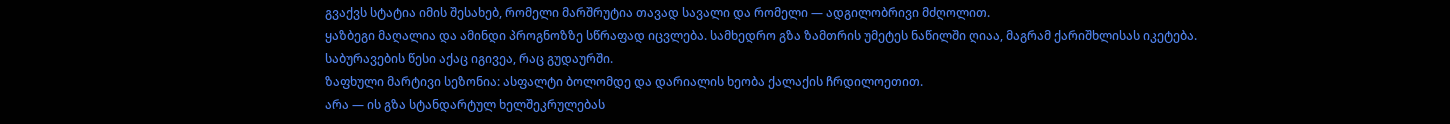გვაქვს სტატია იმის შესახებ, რომელი მარშრუტია თავად სავალი და რომელი — ადგილობრივი მძღოლით.
ყაზბეგი მაღალია და ამინდი პროგნოზზე სწრაფად იცვლება. სამხედრო გზა ზამთრის უმეტეს ნაწილში ღიაა, მაგრამ ქარიშხლისას იკეტება. საბურავების წესი აქაც იგივეა, რაც გუდაურში.
ზაფხული მარტივი სეზონია: ასფალტი ბოლომდე და დარიალის ხეობა ქალაქის ჩრდილოეთით.
არა — ის გზა სტანდარტულ ხელშეკრულებას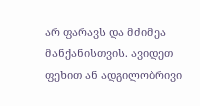არ ფარავს და მძიმეა მანქანისთვის. ავიდეთ ფეხით ან ადგილობრივი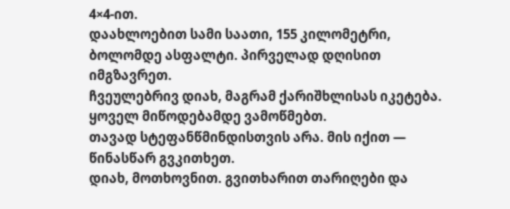4×4-ით.
დაახლოებით სამი საათი, 155 კილომეტრი, ბოლომდე ასფალტი. პირველად დღისით იმგზავრეთ.
ჩვეულებრივ დიახ, მაგრამ ქარიშხლისას იკეტება. ყოველ მიწოდებამდე ვამოწმებთ.
თავად სტეფანწმინდისთვის არა. მის იქით — წინასწარ გვკითხეთ.
დიახ, მოთხოვნით. გვითხარით თარიღები და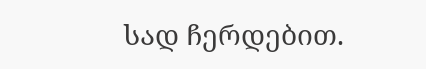სად ჩერდებით.